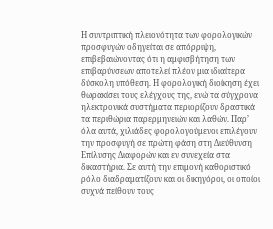Η συντριπτική πλειονότητα των φορολογικών προσφυγών οδηγείται σε απόρριψη, επιβεβαιώνοντας ότι η αμφισβήτηση των επιβαρύνσεων αποτελεί πλέον μια ιδιαίτερα δύσκολη υπόθεση. Η φορολογική διοίκηση έχει θωρακίσει τους ελέγχους της, ενώ τα σύγχρονα ηλεκτρονικά συστήματα περιορίζουν δραστικά τα περιθώρια παρερμηνειών και λαθών. Παρ’ όλα αυτά, χιλιάδες φορολογούμενοι επιλέγουν την προσφυγή σε πρώτη φάση στη Διεύθυνση Επίλυσης Διαφορών και εν συνεχεία στα δικαστήρια. Σε αυτή την επιμονή καθοριστικό ρόλο διαδραματίζουν και οι δικηγόροι, οι οποίοι συχνά πείθουν τους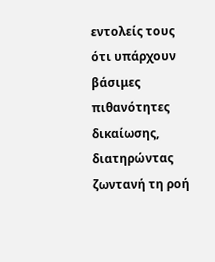εντολείς τους ότι υπάρχουν βάσιμες πιθανότητες δικαίωσης, διατηρώντας ζωντανή τη ροή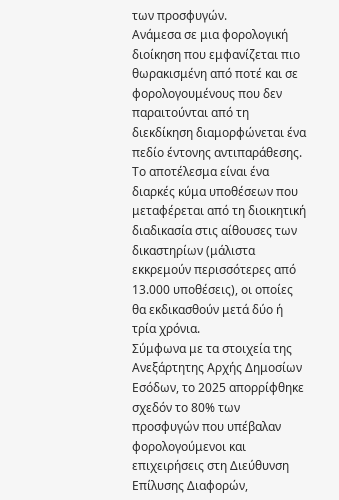των προσφυγών.
Ανάμεσα σε μια φορολογική διοίκηση που εμφανίζεται πιο θωρακισμένη από ποτέ και σε φορολογουμένους που δεν παραιτούνται από τη διεκδίκηση διαμορφώνεται ένα πεδίο έντονης αντιπαράθεσης. Το αποτέλεσμα είναι ένα διαρκές κύμα υποθέσεων που μεταφέρεται από τη διοικητική διαδικασία στις αίθουσες των δικαστηρίων (μάλιστα εκκρεμούν περισσότερες από 13.000 υποθέσεις), οι οποίες θα εκδικασθούν μετά δύο ή τρία χρόνια.
Σύμφωνα με τα στοιχεία της Ανεξάρτητης Αρχής Δημοσίων Εσόδων, το 2025 απορρίφθηκε σχεδόν το 80% των προσφυγών που υπέβαλαν φορολογούμενοι και επιχειρήσεις στη Διεύθυνση Επίλυσης Διαφορών,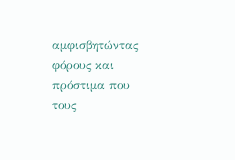αμφισβητώντας φόρους και πρόστιμα που τους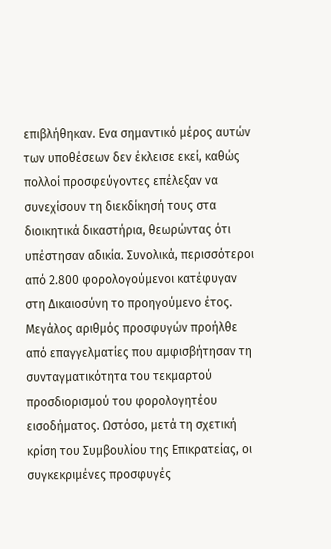επιβλήθηκαν. Ενα σημαντικό μέρος αυτών των υποθέσεων δεν έκλεισε εκεί, καθώς πολλοί προσφεύγοντες επέλεξαν να συνεχίσουν τη διεκδίκησή τους στα διοικητικά δικαστήρια, θεωρώντας ότι υπέστησαν αδικία. Συνολικά, περισσότεροι από 2.800 φορολογούμενοι κατέφυγαν στη Δικαιοσύνη το προηγούμενο έτος.
Μεγάλος αριθμός προσφυγών προήλθε από επαγγελματίες που αμφισβήτησαν τη συνταγματικότητα του τεκμαρτού προσδιορισμού του φορολογητέου εισοδήματος. Ωστόσο, μετά τη σχετική κρίση του Συμβουλίου της Επικρατείας, οι συγκεκριμένες προσφυγές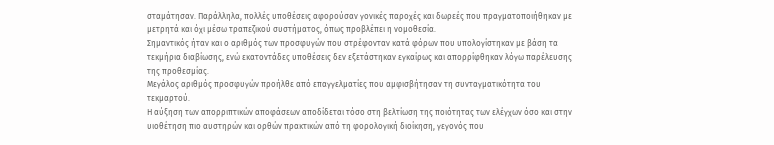σταμάτησαν. Παράλληλα, πολλές υποθέσεις αφορούσαν γονικές παροχές και δωρεές που πραγματοποιήθηκαν με μετρητά και όχι μέσω τραπεζικού συστήματος, όπως προβλέπει η νομοθεσία.
Σημαντικός ήταν και ο αριθμός των προσφυγών που στρέφονταν κατά φόρων που υπολογίστηκαν με βάση τα τεκμήρια διαβίωσης, ενώ εκατοντάδες υποθέσεις δεν εξετάστηκαν εγκαίρως και απορρίφθηκαν λόγω παρέλευσης της προθεσμίας.
Μεγάλος αριθμός προσφυγών προήλθε από επαγγελματίες που αμφισβήτησαν τη συνταγματικότητα του τεκμαρτού.
Η αύξηση των απορριπτικών αποφάσεων αποδίδεται τόσο στη βελτίωση της ποιότητας των ελέγχων όσο και στην υιοθέτηση πιο αυστηρών και ορθών πρακτικών από τη φορολογική διοίκηση, γεγονός που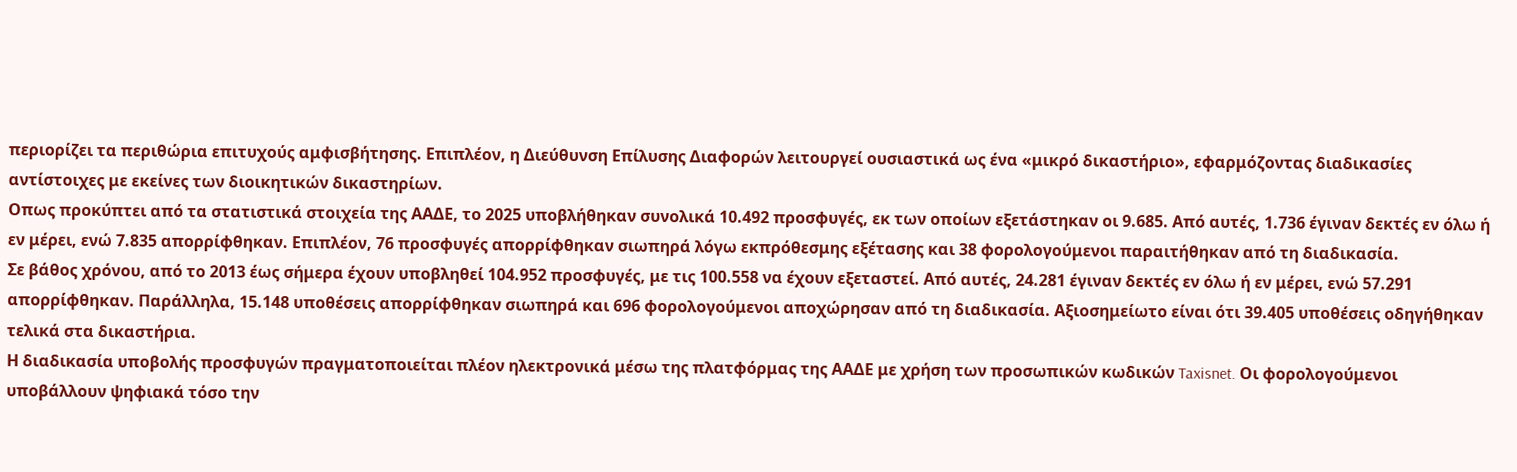περιορίζει τα περιθώρια επιτυχούς αμφισβήτησης. Επιπλέον, η Διεύθυνση Επίλυσης Διαφορών λειτουργεί ουσιαστικά ως ένα «μικρό δικαστήριο», εφαρμόζοντας διαδικασίες αντίστοιχες με εκείνες των διοικητικών δικαστηρίων.
Οπως προκύπτει από τα στατιστικά στοιχεία της ΑΑΔΕ, το 2025 υποβλήθηκαν συνολικά 10.492 προσφυγές, εκ των οποίων εξετάστηκαν οι 9.685. Από αυτές, 1.736 έγιναν δεκτές εν όλω ή εν μέρει, ενώ 7.835 απορρίφθηκαν. Επιπλέον, 76 προσφυγές απορρίφθηκαν σιωπηρά λόγω εκπρόθεσμης εξέτασης και 38 φορολογούμενοι παραιτήθηκαν από τη διαδικασία.
Σε βάθος χρόνου, από το 2013 έως σήμερα έχουν υποβληθεί 104.952 προσφυγές, με τις 100.558 να έχουν εξεταστεί. Από αυτές, 24.281 έγιναν δεκτές εν όλω ή εν μέρει, ενώ 57.291 απορρίφθηκαν. Παράλληλα, 15.148 υποθέσεις απορρίφθηκαν σιωπηρά και 696 φορολογούμενοι αποχώρησαν από τη διαδικασία. Αξιοσημείωτο είναι ότι 39.405 υποθέσεις οδηγήθηκαν τελικά στα δικαστήρια.
Η διαδικασία υποβολής προσφυγών πραγματοποιείται πλέον ηλεκτρονικά μέσω της πλατφόρμας της ΑΑΔΕ με χρήση των προσωπικών κωδικών Taxisnet. Οι φορολογούμενοι υποβάλλουν ψηφιακά τόσο την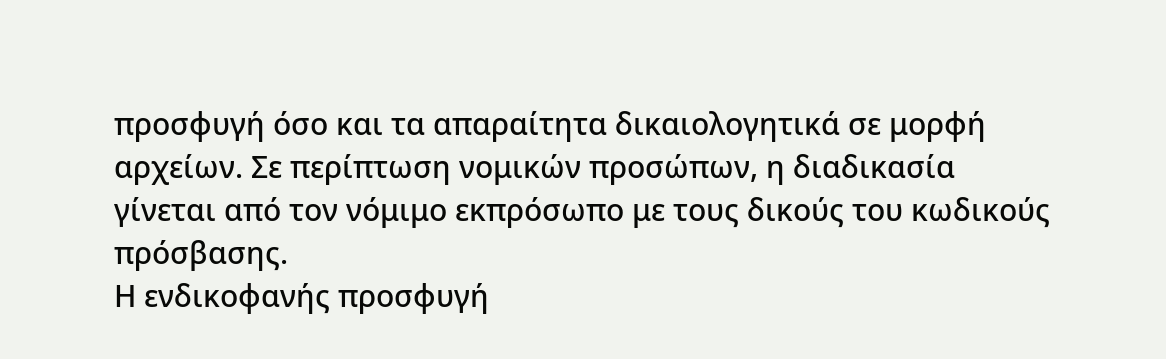προσφυγή όσο και τα απαραίτητα δικαιολογητικά σε μορφή αρχείων. Σε περίπτωση νομικών προσώπων, η διαδικασία γίνεται από τον νόμιμο εκπρόσωπο με τους δικούς του κωδικούς πρόσβασης.
Η ενδικοφανής προσφυγή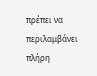πρέπει να περιλαμβάνει πλήρη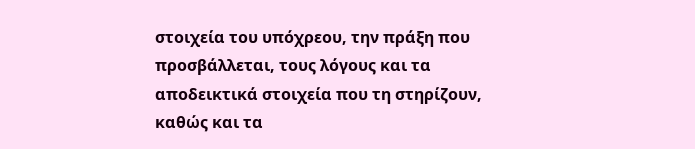στοιχεία του υπόχρεου, την πράξη που προσβάλλεται, τους λόγους και τα αποδεικτικά στοιχεία που τη στηρίζουν, καθώς και τα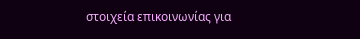στοιχεία επικοινωνίας για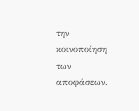την κοινοποίηση των αποφάσεων.